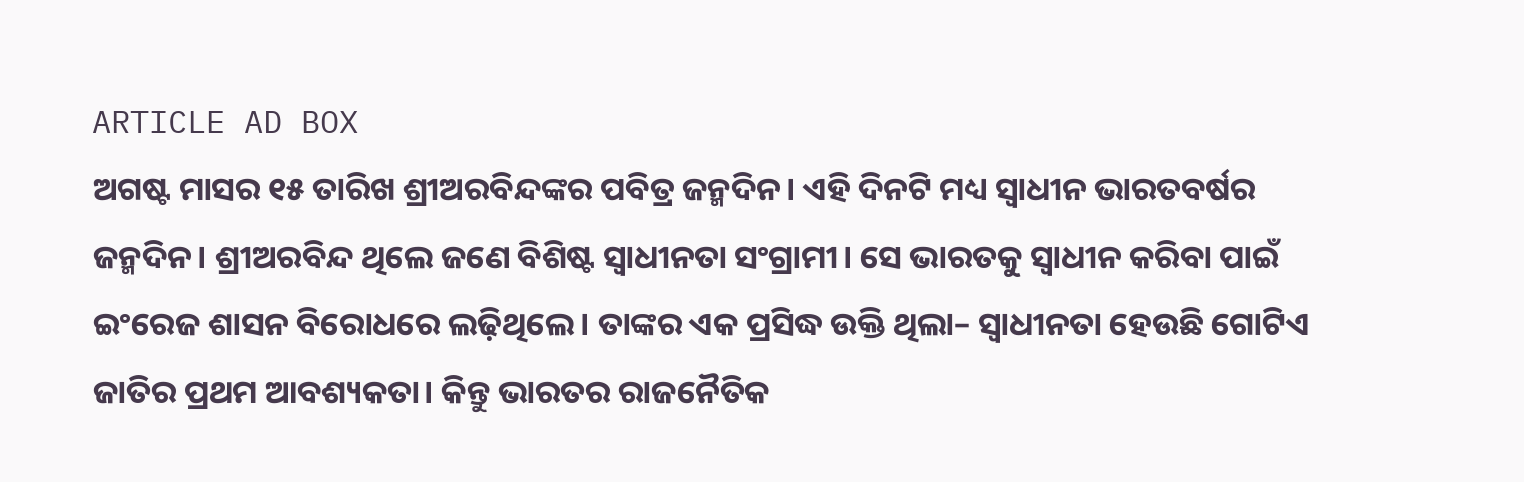ARTICLE AD BOX
ଅଗଷ୍ଟ ମାସର ୧୫ ତାରିଖ ଶ୍ରୀଅରବିନ୍ଦଙ୍କର ପବିତ୍ର ଜନ୍ମଦିନ। ଏହି ଦିନଟି ମଧ୍ୟ ସ୍ୱାଧୀନ ଭାରତବର୍ଷର ଜନ୍ମଦିନ। ଶ୍ରୀଅରବିନ୍ଦ ଥିଲେ ଜଣେ ବିଶିଷ୍ଟ ସ୍ୱାଧୀନତା ସଂଗ୍ରାମୀ। ସେ ଭାରତକୁ ସ୍ୱାଧୀନ କରିବା ପାଇଁ ଇଂରେଜ ଶାସନ ବିରୋଧରେ ଲଢ଼ିଥିଲେ। ତାଙ୍କର ଏକ ପ୍ରସିଦ୍ଧ ଉକ୍ତି ଥିଲା– ସ୍ୱାଧୀନତା ହେଉଛି ଗୋଟିଏ ଜାତିର ପ୍ରଥମ ଆବଶ୍ୟକତା। କିନ୍ତୁ ଭାରତର ରାଜନୈତିକ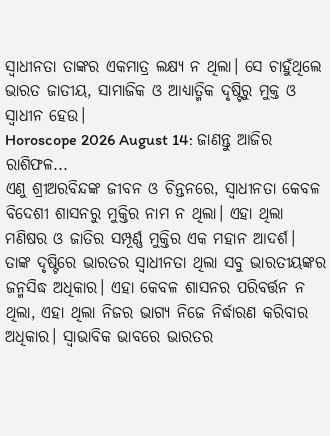ସ୍ୱାଧୀନତା ତାଙ୍କର ଏକମାତ୍ର ଲକ୍ଷ୍ୟ ନ ଥିଲା। ସେ ଚାହୁଁଥିଲେ ଭାରତ ଜାତୀୟ, ସାମାଜିକ ଓ ଆଧ୍ୟାତ୍ମିକ ଦୃଷ୍ଟିରୁ ମୁକ୍ତ ଓ ସ୍ୱାଧୀନ ହେଉ।
Horoscope 2026 August 14: ଜାଣନ୍ତୁ ଆଜିର ରାଶିଫଳ...
ଏଣୁ ଶ୍ରୀଅରବିନ୍ଦଙ୍କ ଜୀବନ ଓ ଚିନ୍ତନରେ, ସ୍ବାଧୀନତା କେବଳ ବିଦେଶୀ ଶାସନରୁ ମୁକ୍ତିର ନାମ ନ ଥିଲା। ଏହା ଥିଲା ମଣିଷର ଓ ଜାତିର ସମ୍ପୂର୍ଣ୍ଣ ମୁକ୍ତିର ଏକ ମହାନ ଆଦର୍ଶ। ତାଙ୍କ ଦୃଷ୍ଟିରେ ଭାରତର ସ୍ୱାଧୀନତା ଥିଲା ସବୁ ଭାରତୀୟଙ୍କର ଜନ୍ମସିଦ୍ଧ ଅଧିକାର। ଏହା କେବଳ ଶାସନର ପରିବର୍ତ୍ତନ ନ ଥିଲା, ଏହା ଥିଲା ନିଜର ଭାଗ୍ୟ ନିଜେ ନିର୍ଦ୍ଧାରଣ କରିବାର ଅଧିକାର। ସ୍ବାଭାବିକ ଭାବରେ ଭାରତର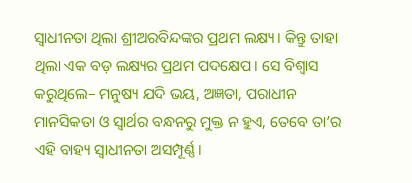ସ୍ୱାଧୀନତା ଥିଲା ଶ୍ରୀଅରବିନ୍ଦଙ୍କର ପ୍ରଥମ ଲକ୍ଷ୍ୟ। କିନ୍ତୁ ତାହା ଥିଲା ଏକ ବଡ଼ ଲକ୍ଷ୍ୟର ପ୍ରଥମ ପଦକ୍ଷେପ। ସେ ବିଶ୍ୱାସ କରୁଥିଲେ– ମନୁଷ୍ୟ ଯଦି ଭୟ, ଅଜ୍ଞତା, ପରାଧୀନ ମାନସିକତା ଓ ସ୍ୱାର୍ଥର ବନ୍ଧନରୁ ମୁକ୍ତ ନ ହୁଏ, ତେବେ ତା’ର ଏହି ବାହ୍ୟ ସ୍ୱାଧୀନତା ଅସମ୍ପୂର୍ଣ୍ଣ।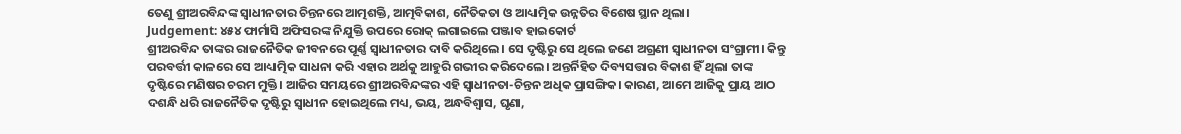ତେଣୁ ଶ୍ରୀଅରବିନ୍ଦଙ୍କ ସ୍ୱାଧୀନତାର ଚିନ୍ତନରେ ଆତ୍ମଶକ୍ତି, ଆତ୍ମବିକାଶ, ନୈତିକତା ଓ ଆଧ୍ୟାତ୍ମିକ ଉନ୍ନତିର ବିଶେଷ ସ୍ଥାନ ଥିଲା।
Judgement: ୪୫୪ ଫାର୍ମାସି ଅଫିସରଙ୍କ ନିଯୁକ୍ତି ଉପରେ ରୋକ୍ ଲଗାଇଲେ ପଞ୍ଜାବ ହାଇକୋର୍ଟ
ଶ୍ରୀଅରବିନ୍ଦ ତାଙ୍କର ରାଜନୈତିକ ଜୀବନରେ ପୂର୍ଣ୍ଣ ସ୍ୱାଧୀନତାର ଦାବି କରିଥିଲେ। ସେ ଦୃଷ୍ଟିରୁ ସେ ଥିଲେ ଜଣେ ଅଗ୍ରଣୀ ସ୍ୱାଧୀନତା ସଂଗ୍ରାମୀ। କିନ୍ତୁ ପରବର୍ତ୍ତୀ କାଳରେ ସେ ଆଧ୍ୟାତ୍ମିକ ସାଧନା କରି ଏହାର ଅର୍ଥକୁ ଆହୁରି ଗଭୀର କରିଦେଲେ। ଅନ୍ତର୍ନିହିତ ଦିବ୍ୟସତ୍ତାର ବିକାଶ ହିଁ ଥିଲା ତାଙ୍କ ଦୃଷ୍ଟିରେ ମଣିଷର ଚରମ ମୁକ୍ତି। ଆଜିର ସମୟରେ ଶ୍ରୀଅରବିନ୍ଦଙ୍କର ଏହି ସ୍ୱାଧୀନତା-ଚିନ୍ତନ ଅଧିକ ପ୍ରାସଙ୍ଗିକ। କାରଣ, ଆମେ ଆଜିକୁ ପ୍ରାୟ ଆଠ ଦଶନ୍ଧି ଧରି ରାଜନୈତିକ ଦୃଷ୍ଟିରୁ ସ୍ୱାଧୀନ ହୋଇଥିଲେ ମଧ୍ୟ, ଭୟ, ଅନ୍ଧବିଶ୍ୱାସ, ଘୃଣା,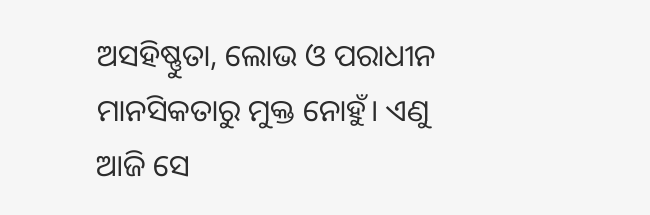ଅସହିଷ୍ଣୁତା, ଲୋଭ ଓ ପରାଧୀନ ମାନସିକତାରୁ ମୁକ୍ତ ନୋହୁଁ। ଏଣୁ ଆଜି ସେ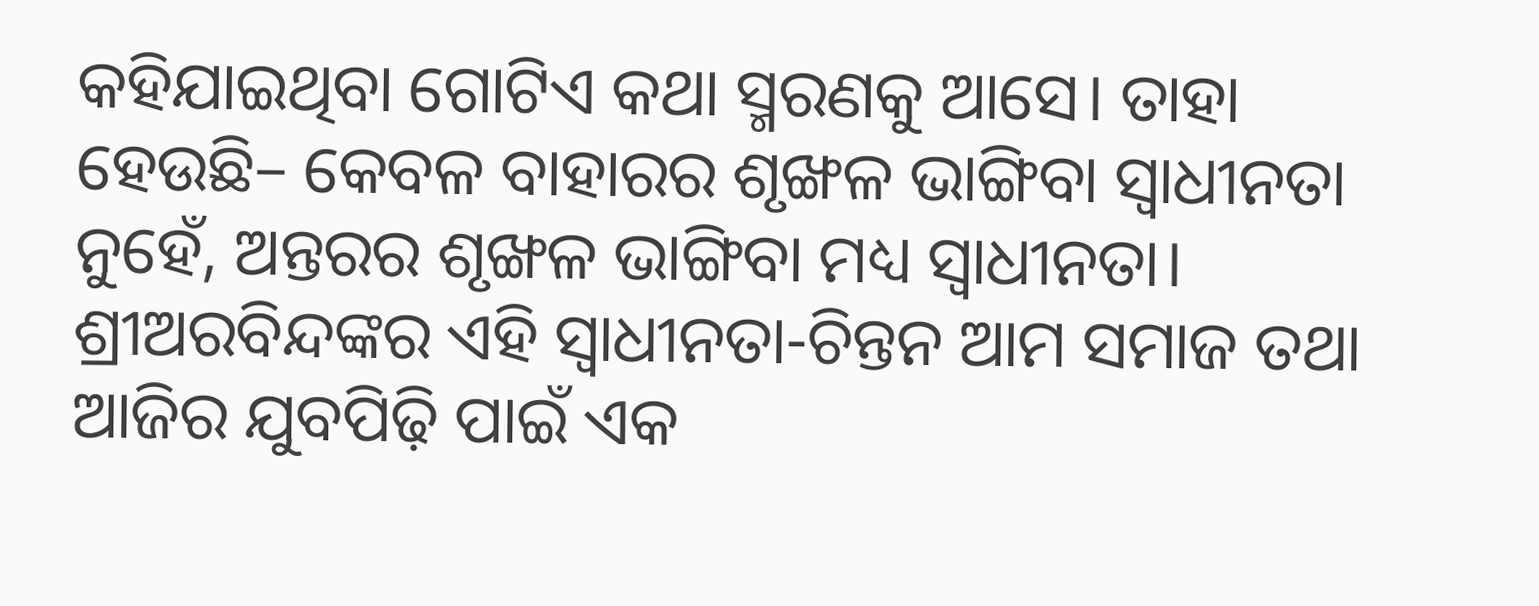କହିଯାଇଥିବା ଗୋଟିଏ କଥା ସ୍ମରଣକୁ ଆସେ। ତାହା ହେଉଛି– କେବଳ ବାହାରର ଶୃଙ୍ଖଳ ଭାଙ୍ଗିବା ସ୍ୱାଧୀନତା ନୁହେଁ, ଅନ୍ତରର ଶୃଙ୍ଖଳ ଭାଙ୍ଗିବା ମଧ୍ୟ ସ୍ୱାଧୀନତା। ଶ୍ରୀଅରବିନ୍ଦଙ୍କର ଏହି ସ୍ୱାଧୀନତା-ଚିନ୍ତନ ଆମ ସମାଜ ତଥା ଆଜିର ଯୁବପିଢ଼ି ପାଇଁ ଏକ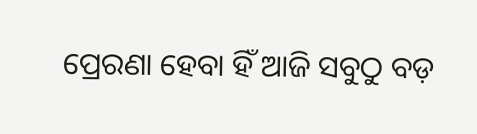ପ୍ରେରଣା ହେବା ହିଁ ଆଜି ସବୁଠୁ ବଡ଼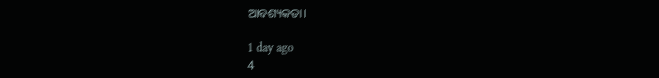ଆବଶ୍ୟକତା।

1 day ago
4